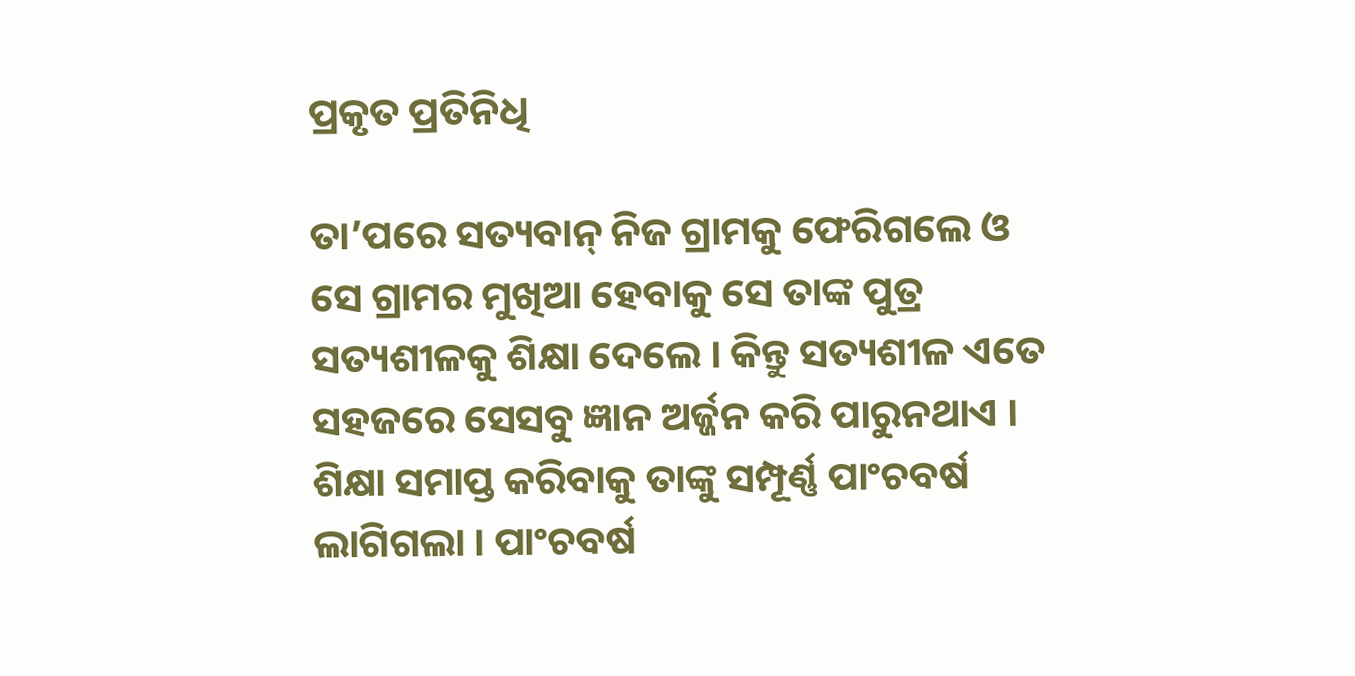ପ୍ରକୃତ ପ୍ରତିନିଧି

ତା’ପରେ ସତ୍ୟବାନ୍ ନିଜ ଗ୍ରାମକୁ ଫେରିଗଲେ ଓ ସେ ଗ୍ରାମର ମୁଖିଆ ହେବାକୁ ସେ ତାଙ୍କ ପୁତ୍ର ସତ୍ୟଶୀଳକୁ ଶିକ୍ଷା ଦେଲେ । କିନ୍ତୁ ସତ୍ୟଶୀଳ ଏତେ ସହଜରେ ସେସବୁ ଜ୍ଞାନ ଅର୍ଜ୍ଜନ କରି ପାରୁନଥାଏ । ଶିକ୍ଷା ସମାପ୍ତ କରିବାକୁ ତାଙ୍କୁ ସମ୍ପୂର୍ଣ୍ଣ ପାଂଚବର୍ଷ ଲାଗିଗଲା । ପାଂଚବର୍ଷ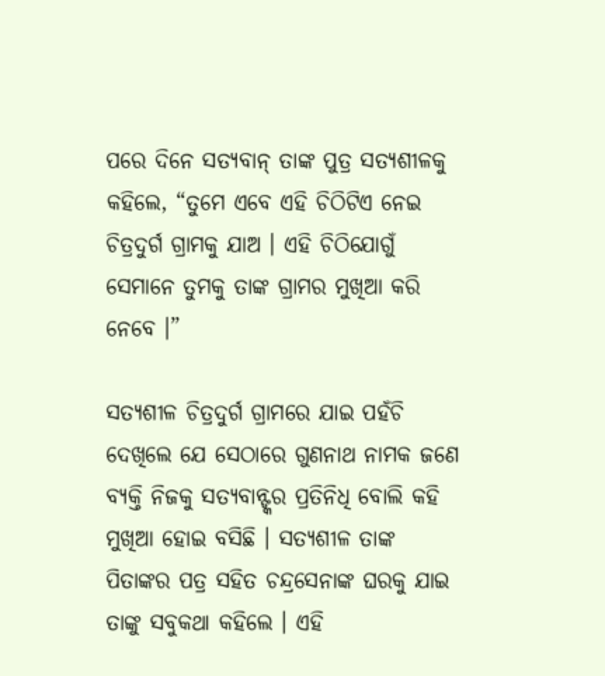ପରେ ଦିନେ ସତ୍ୟବାନ୍ ତାଙ୍କ ପୁତ୍ର ସତ୍ୟଶୀଳକୁ କହିଲେ, “ତୁମେ ଏବେ ଏହି ଚିଠିଟିଏ ନେଇ ଚିତ୍ରଦୁର୍ଗ ଗ୍ରାମକୁ ଯାଅ । ଏହି ଚିଠିଯୋଗୁଁ ସେମାନେ ତୁମକୁ ତାଙ୍କ ଗ୍ରାମର ମୁଖିଆ କରି ନେବେ ।”

ସତ୍ୟଶୀଳ ଚିତ୍ରଦୁର୍ଗ ଗ୍ରାମରେ ଯାଇ ପହଁଚି ଦେଖିଲେ ଯେ ସେଠାରେ ଗୁଣନାଥ ନାମକ ଜଣେ ବ୍ୟକ୍ତି ନିଜକୁ ସତ୍ୟବାନ୍ଙ୍କର ପ୍ରତିନିଧି ବୋଲି କହି ମୁଖିଆ ହୋଇ ବସିଛି । ସତ୍ୟଶୀଳ ତାଙ୍କ ପିତାଙ୍କର ପତ୍ର ସହିତ ଚନ୍ଦ୍ରସେନାଙ୍କ ଘରକୁ ଯାଇ ତାଙ୍କୁ ସବୁକଥା କହିଲେ । ଏହି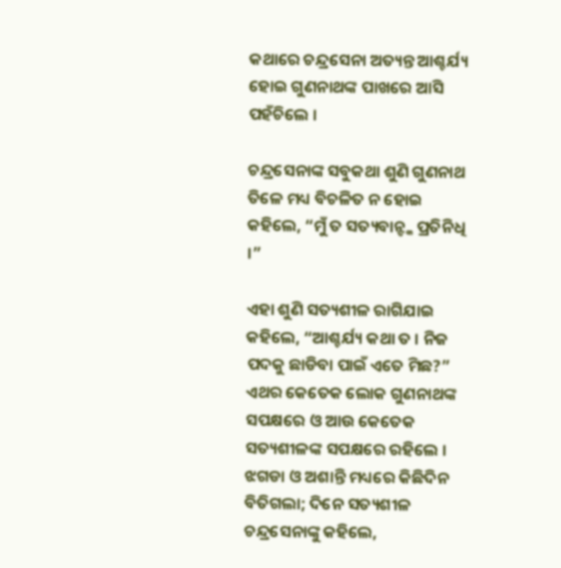କଥାରେ ଚନ୍ଦ୍ରସେନା ଅତ୍ୟନ୍ତ ଆଶ୍ଚର୍ଯ୍ୟ ହୋଇ ଗୁଣନାଥଙ୍କ ପାଖରେ ଆସି ପହଁଚିଲେ ।

ଚନ୍ଦ୍ରସେନାଙ୍କ ସବୁକଥା ଶୁଣି ଗୁଣନାଥ ତିଳେ ମଧ୍ୟ ବିଚଳିତ ନ ହୋଇ କହିଲେ, “ମୁଁ ତ ସତ୍ୟବାନ୍ଙ୍କ ପ୍ରତିନିଧି ।”

ଏହା ଶୁଣି ସତ୍ୟଶୀଳ ରାଗିଯାଇ କହିଲେ, “ଆଶ୍ଚର୍ଯ୍ୟ କଥା ତ । ନିଜ ପଦକୁ ଛାଡିବା ପାଇଁ ଏତେ ମିଛ?” ଏଥର କେତେକ ଲୋକ ଗୁଣନାଥଙ୍କ ସପକ୍ଷରେ ଓ ଆଉ କେତେକ ସତ୍ୟଶୀଳଙ୍କ ସପକ୍ଷରେ ରହିଲେ । ଝଗଡା ଓ ଅଶାନ୍ତି ମଧ୍ୟରେ କିଛିଦିନ ବିତିଗଲା; ଦିନେ ସତ୍ୟଶୀଳ ଚନ୍ଦ୍ରସେନାଙ୍କୁ କହିଲେ,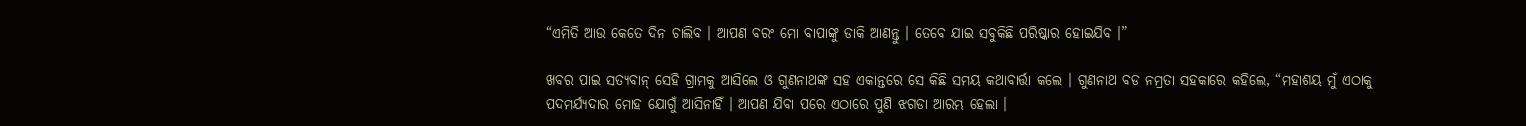“ଏମିତି ଆଉ କେତେ ଦିନ ଚାଲିବ । ଆପଣ ବରଂ ମୋ ବାପାଙ୍କୁ ଡାକି ଆଣନ୍ତୁ । ତେବେ ଯାଇ ସବୁକିଛି ପରିଷ୍କାର ହୋଇଯିବ ।”

ଖବର ପାଇ ସତ୍ୟବାନ୍ ସେହି ଗ୍ରାମକୁ ଆସିଲେ ଓ ଗୁଣନାଥଙ୍କ ସହ ଏକାନ୍ତରେ ସେ କିଛି ସମୟ କଥାବାର୍ତ୍ତା କଲେ । ଗୁଣନାଥ ବଡ ନମ୍ରତା ସହକାରେ କହିଲେ, “ମହାଶୟ ମୁଁ ଏଠାକୁ ପଦମର୍ଯ୍ୟଦାର ମୋହ ଯୋଗୁଁ ଆସିନାହିଁ । ଆପଣ ଯିବା ପରେ ଏଠାରେ ପୁଣି ଝଗଡା ଆରମ୍ଭ ହେଲା ।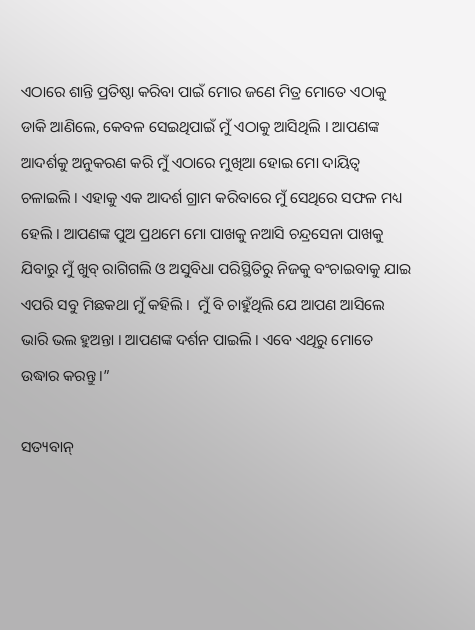ଏଠାରେ ଶାନ୍ତି ପ୍ରତିଷ୍ଠା କରିବା ପାଇଁ ମୋର ଜଣେ ମିତ୍ର ମୋତେ ଏଠାକୁ ଡାକି ଆଣିଲେ, କେବଳ ସେଇଥିପାଇଁ ମୁଁ ଏଠାକୁ ଆସିଥିଲି । ଆପଣଙ୍କ ଆଦର୍ଶକୁ ଅନୁକରଣ କରି ମୁଁ ଏଠାରେ ମୁଖିଆ ହୋଇ ମୋ ଦାୟିତ୍ୱ ଚଳାଇଲି । ଏହାକୁ ଏକ ଆଦର୍ଶ ଗ୍ରାମ କରିବାରେ ମୁଁ ସେଥିରେ ସଫଳ ମଧ୍ୟ ହେଲି । ଆପଣଙ୍କ ପୁଅ ପ୍ରଥମେ ମୋ ପାଖକୁ ନଆସି ଚନ୍ଦ୍ରସେନା ପାଖକୁ ଯିବାରୁ ମୁଁ ଖୁବ୍ ରାଗିଗଲି ଓ ଅସୁବିଧା ପରିସ୍ଥିତିରୁ ନିଜକୁ ବଂଚାଇବାକୁ ଯାଇ ଏପରି ସବୁ ମିଛକଥା ମୁଁ କହିଲି ।  ମୁଁ ବି ଚାହୁଁଥିଲି ଯେ ଆପଣ ଆସିଲେ ଭାରି ଭଲ ହୁଅନ୍ତା । ଆପଣଙ୍କ ଦର୍ଶନ ପାଇଲି । ଏବେ ଏଥିରୁ ମୋତେ ଉଦ୍ଧାର କରନ୍ତୁ ।”

ସତ୍ୟବାନ୍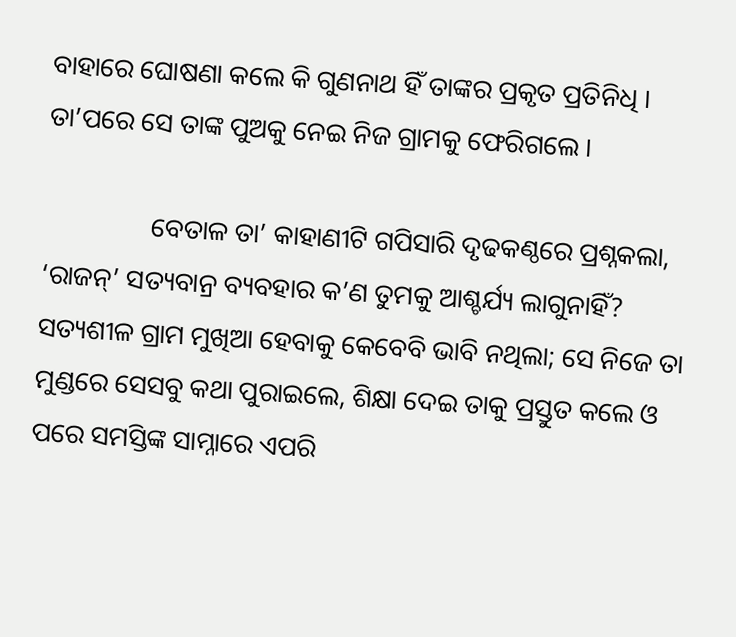ବାହାରେ ଘୋଷଣା କଲେ କି ଗୁଣନାଥ ହିଁ ତାଙ୍କର ପ୍ରକୃତ ପ୍ରତିନିଧି । ତା’ପରେ ସେ ତାଙ୍କ ପୁଅକୁ ନେଇ ନିଜ ଗ୍ରାମକୁ ଫେରିଗଲେ ।

                ବେତାଳ ତା’ କାହାଣୀଟି ଗପିସାରି ଦୃଢକଣ୍ଠରେ ପ୍ରଶ୍ନକଲା, ‘ରାଜନ୍’ ସତ୍ୟବାନ୍ର ବ୍ୟବହାର କ’ଣ ତୁମକୁ ଆଶ୍ଚର୍ଯ୍ୟ ଲାଗୁନାହିଁ? ସତ୍ୟଶୀଳ ଗ୍ରାମ ମୁଖିଆ ହେବାକୁ କେବେବି ଭାବି ନଥିଲା; ସେ ନିଜେ ତା ମୁଣ୍ଡରେ ସେସବୁ କଥା ପୁରାଇଲେ, ଶିକ୍ଷା ଦେଇ ତାକୁ ପ୍ରସ୍ତୁତ କଲେ ଓ ପରେ ସମସ୍ତିଙ୍କ ସାମ୍ନାରେ ଏପରି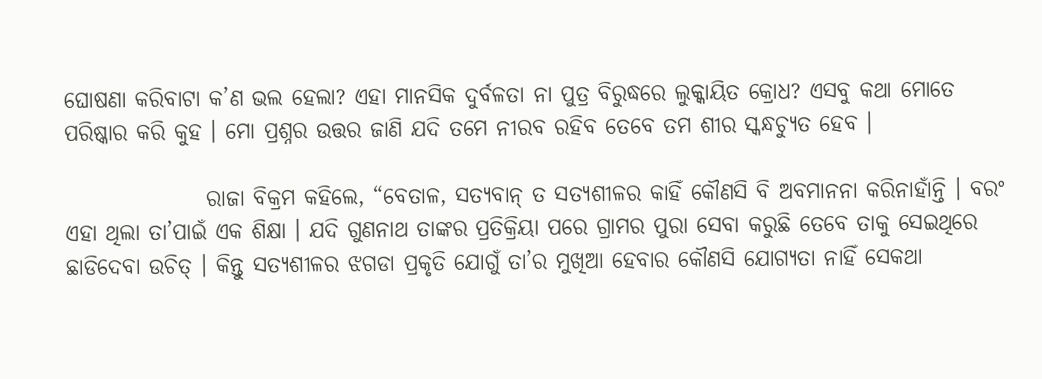ଘୋଷଣା କରିବାଟା କ’ଣ ଭଲ ହେଲା? ଏହା ମାନସିକ ଦୁର୍ବଳତା ନା ପୁତ୍ର ବିରୁଦ୍ଧରେ ଲୁକ୍କାୟିତ କ୍ରୋଧ? ଏସବୁ କଥା ମୋତେ ପରିଷ୍କାର କରି କୁହ । ମୋ ପ୍ରଶ୍ନର ଉତ୍ତର ଜାଣି ଯଦି ତମେ ନୀରବ ରହିବ ତେବେ ତମ ଶୀର ସ୍କନ୍ଧଚ୍ୟୁତ ହେବ ।

                ରାଜା ବିକ୍ରମ କହିଲେ, “ବେତାଳ, ସତ୍ୟବାନ୍ ତ ସତ୍ୟଶୀଳର କାହିଁ କୌଣସି ବି ଅବମାନନା କରିନାହାଁନ୍ତି । ବରଂ ଏହା ଥିଲା ତା’ପାଇଁ ଏକ ଶିକ୍ଷା । ଯଦି ଗୁଣନାଥ ତାଙ୍କର ପ୍ରତିକ୍ରିୟା ପରେ ଗ୍ରାମର ପୁରା ସେବା କରୁଛି ତେବେ ତାକୁ ସେଇଥିରେ ଛାଡିଦେବା ଉଚିତ୍ । କିନ୍ତୁ ସତ୍ୟଶୀଳର ଝଗଡା ପ୍ରକୃତି ଯୋଗୁଁ ତା’ର ମୁଖିଆ ହେବାର କୌଣସି ଯୋଗ୍ୟତା ନାହିଁ ସେକଥା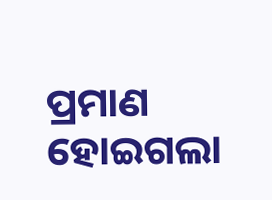ପ୍ରମାଣ ହୋଇଗଲା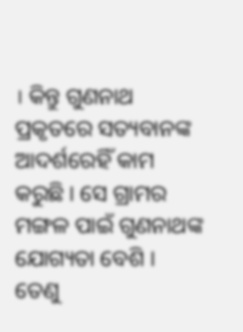। କିନ୍ତୁ ଗୁଣନାଥ ପ୍ରକୃତରେ ସତ୍ୟବାନଙ୍କ ଆଦର୍ଶରେହିଁ କାମ କରୁଛି । ସେ ଗ୍ରାମର ମଙ୍ଗଳ ପାଇଁ ଗୁଣନାଥଙ୍କ ଯୋଗ୍ୟତା ବେଶି । ତେଣୁ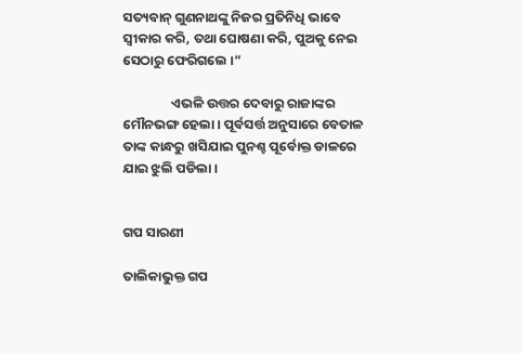ସତ୍ୟବାନ୍ ଗୁଣନାଥଙ୍କୁ ନିଜର ପ୍ରତିନିଧି ଭାବେ ସ୍ୱୀକାର କରି, ତଥା ଘୋଷଣା କରି, ପୁଅକୁ ନେଇ ସେଠାରୁ ଫେରିଗଲେ ।”

                ଏଭଳି ଉତ୍ତର ଦେବାରୁ ରାଜାଙ୍କର ମୌନଭଙ୍ଗ ହେଲା । ପୂର୍ବସର୍ତ୍ତ ଅନୁସାରେ ବେତାଳ ତାଙ୍କ କାନ୍ଧରୁ ଖସିଯାଇ ପୁନଶ୍ଚ ପୂର୍ବୋକ୍ତ ଡାଳରେ ଯାଇ ଝୁଲି ପଡିଲା ।


ଗପ ସାରଣୀ

ତାଲିକାଭୁକ୍ତ ଗପ